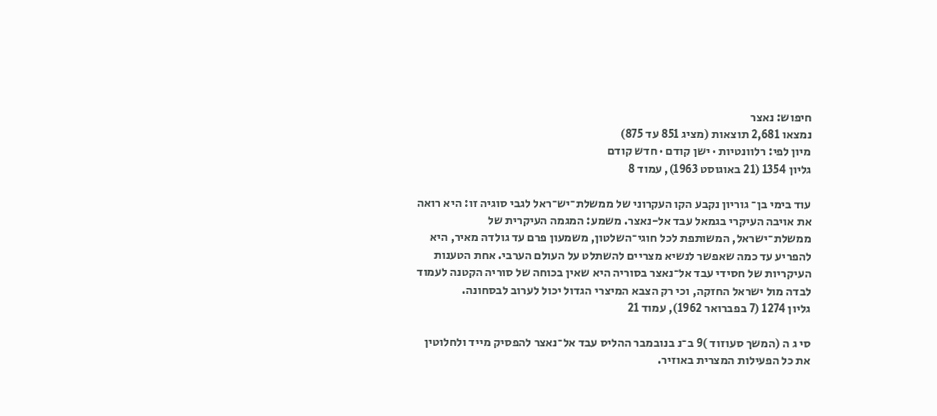חיפוש: נאצר
נמצאו 2,681 תוצאות (מציג 851 עד 875)
מיון לפי: רלוונטיות · ישן קודם · חדש קודם
גליון 1354 (21 באוגוסט 1963), עמוד 8

עוד בימי בן־ גוריון נקבע הקו העקרוני של ממשלת־יש־ראל לגבי סוגיה זו: היא רואה את אויבה העיקרי בגמאל עבד אל-נאצר. משמע: המגמה העיקרית של ממשלת־ישראל, המשותפת לכל חוגי־השלטון, משמעון פרם עד גולדה מאיר, היא להפריע עד כמה שאפשר לנשיא מצריים להשתלט על העולם הערבי. אחת הטענות העיקריות של חסידי עבד אל־נאצר בסוריה היא שאין בכוחה של סוריה הקטנה לעמוד לבדה מול ישראל החזקה, וכי רק הצבא המיצרי הגדול יכול לערוב לבסחונה.
גליון 1274 (7 בפברואר 1962), עמוד 21

סי ג ה (המשך סעוזוד )9 ב־נ בנובמבר ההליס עבד אל־נאצר להפסיק מייד ולחלוטין את כל הפעילות המצרית באוזיר.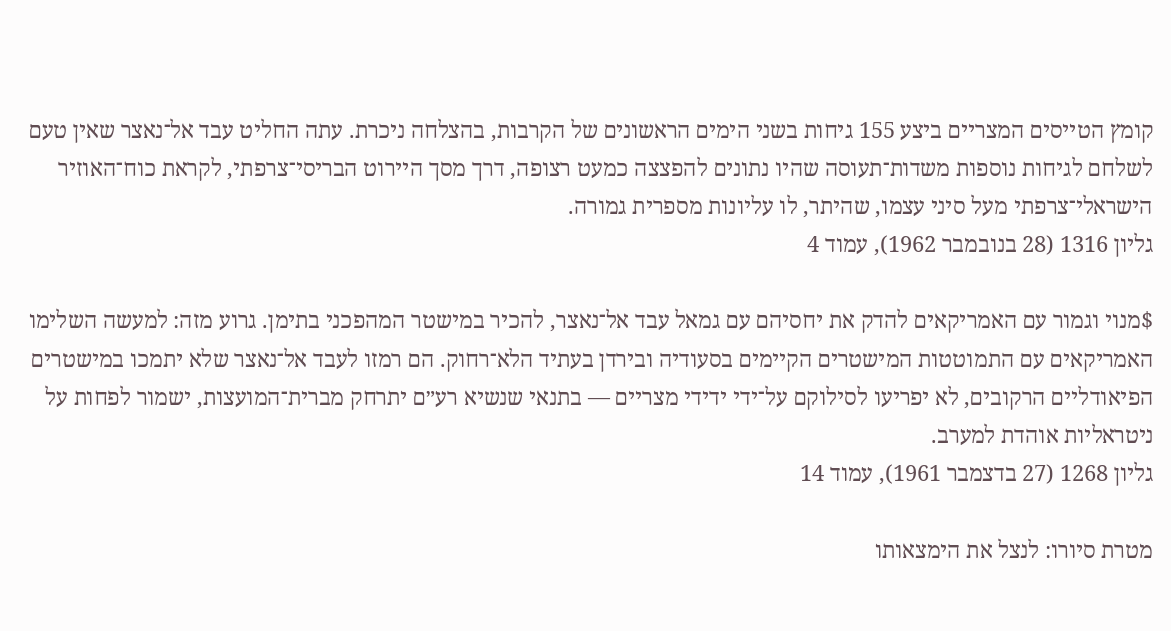קומץ הטייסים המצריים ביצע 155 גיחות בשני הימים הראשונים של הקרבות, בהצלחה ניכרת. עתה החליט עבד אל־נאצר שאין טעם לשלחם לגיחות נוספות משדות־תעוסה שהיו נתונים להפצצה כמעט רצופה, דרך מסך היירוט הבריסי־צרפתי, לקראת כוח־האוזיר הישראלי־צרפתי מעל סיני עצמו, שהיתר, לו עליונות מספרית גמורה.
גליון 1316 (28 בנובמבר 1962), עמוד 4

$מנוי וגמור עם האמריקאים להדק את יחסיהם עם גמאל עבד אל־נאצר, להכיר במישטר המהפכני בתימן. גרוע מזה: למעשה השלימו האמריקאים עם התמוטטות המישטרים הקיימים בסעודיה ובירדן בעתיד הלא־רחוק. הם רמזו לעבד אל־נאצר שלא יתמכו במישטרים הפיאודליים הרקובים, לא יפריעו לסילוקם על־ידי ידידי מצריים — בתנאי שנשיא רע״ם יתרחק מברית־המועצות, ישמור לפחות על ניטראליות אוהדת למערב.
גליון 1268 (27 בדצמבר 1961), עמוד 14

מטרת סיורו: לנצל את הימצאותו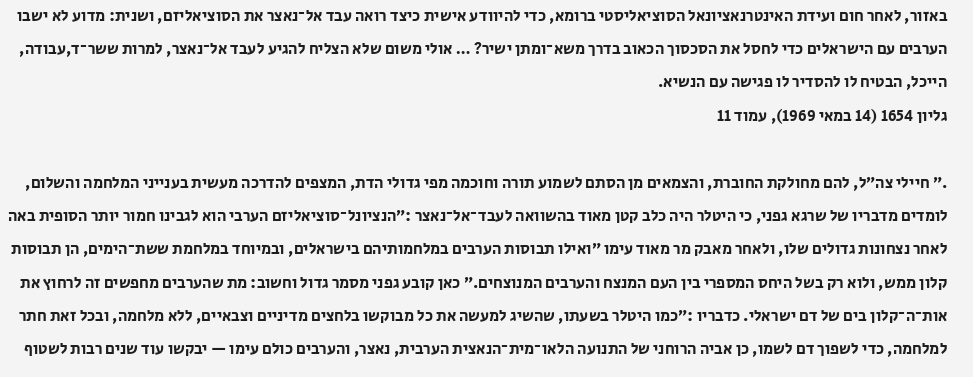באזור, לאחר חום ועידת האינטרנאציונאל הסוציאליסטי ברומא, כדי להיוודע אישית כיצד רואה עבד אל־נאצר את הסוציאליזם, ושנית: מדוע לא ישבו הערבים עם הישראלים כדי לחסל את הסכסוך הכאוב בדרך משא־ומתן ישיר? … אולי משום שלא הצליח להגיע לעבד אל־נאצר, למרות ששר־ד,עבודה, הייכל, הבטיח לו להסדיר לו פגישה עם הנשיא.
גליון 1654 (14 במאי 1969), עמוד 11

.״ חיילי צה״ל, להם מחולקת החוברת, והצמאים מן הסתם לשמוע תורה וחוכמה מפי גדולי הדת, המצפים להדרכה מעשית בענייני המלחמה והשלום, לומדים מדבריו של שרגא גפני, כי היטלר היה כלב קטן מאוד בהשוואה לעבד־אל־נאצר :״הנציונל־סוציאליזם הערבי הוא לגבינו חמור יותר הסופית באה לאחר נצחונות גדולים שלו, ולאחר מאבק מר מאוד עימו ״ואילו תבוסות הערבים במלחמותיהם בישראלים, ובמיוחד במלחמת ששת־הימים, הן תבוסות קלון ממש, ולוא רק בשל היחס המספרי בין העם המנצח והערבים המנוצחים.״ כאן קובע גפני מסמר גדול וחשוב: מת שהערבים מחפשים זה לרחוץ את אות־ה־קלון בים של דם ישראלי. כדבריו :״כמו היטלר בשעתו, שהשיג למעשה את כל מבוקשו בלחצים מדיניים וצבאיים, ללא מלחמה, ובכל זאת חתר למלחמה, כדי לשפוך דם לשמו, כן אביה הרוחני של התנועה הלאו־מית־הנאצית הערבית, נאצר, והערבים כולם עימו — יבקשו עוד שנים רבות לשטוף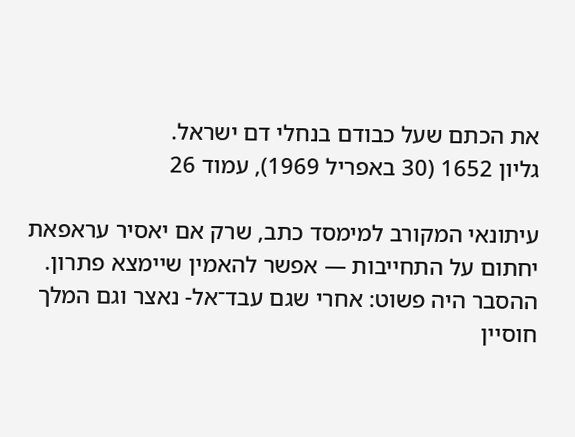את הכתם שעל כבודם בנחלי דם ישראל.
גליון 1652 (30 באפריל 1969), עמוד 26

עיתונאי המקורב למימסד כתב, שרק אם יאסיר עראפאת יחתום על התחייבות — אפשר להאמין שיימצא פתרון. ההסבר היה פשוט: אחרי שגם עבד־אל- נאצר וגם המלך חוסיין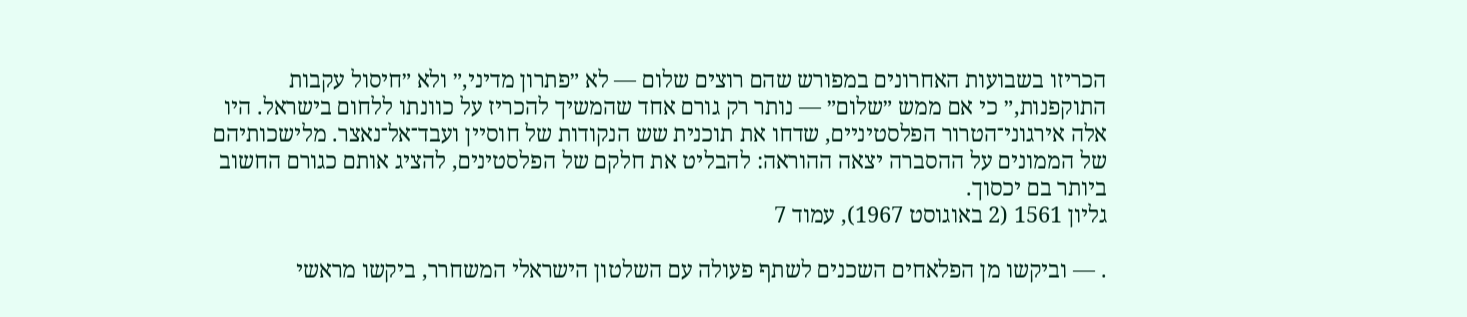הכריזו בשבועות האחרונים במפורש שהם רוצים שלום — לא ״פתרון מדיני,״ ולא ״חיסול עקבות התוקפנות,״ כי אם ממש ״שלום״ — נותר רק גורם אחד שהמשיך להכריז על כוונתו ללחום בישראל. היו אלה אירגוני־הטרור הפלסטיניים, שדחו את תוכנית שש הנקודות של חוסיין ועבד־אל־נאצר. מלישכותיהם של הממונים על ההסברה יצאה ההוראה: להבליט את חלקם של הפלסטינים, להציג אותם כגורם החשוב ביותר בם יכסוך.
גליון 1561 (2 באוגוסט 1967), עמוד 7

. — וביקשו מן הפלאחים השכנים לשתף פעולה עם השלטון הישראלי המשחרר, ביקשו מראשי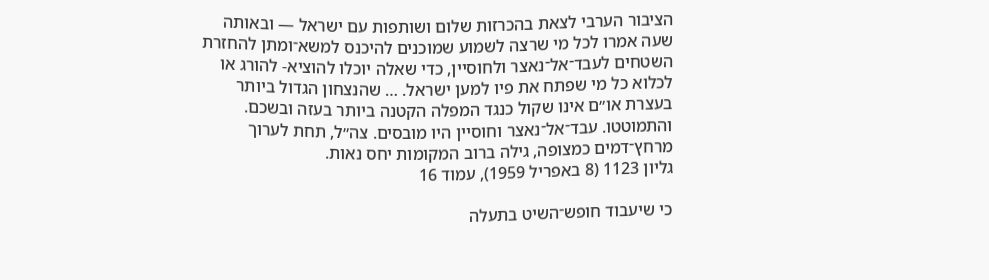הציבור הערבי לצאת בהכרזות שלום ושותפות עם ישראל — ובאותה שעה אמרו לכל מי שרצה לשמוע שמוכנים להיכנס למשא־ומתן להחזרת השטחים לעבד־אל־נאצר ולחוסיין, כדי שאלה יוכלו להוציא- להורג או לכלוא כל מי שפתח את פיו למען ישראל. … שהנצחון הגדול ביותר בעצרת או״ם אינו שקול כנגד המפלה הקטנה ביותר בעזה ובשכם. והתמוטטו. עבד־אל־נאצר וחוסיין היו מובסים. צה״ל, תחת לערוך מרחץ־דמים כמצופה, גילה ברוב המקומות יחס נאות.
גליון 1123 (8 באפריל 1959), עמוד 16

כי שיעבוד חופש־השיט בתעלה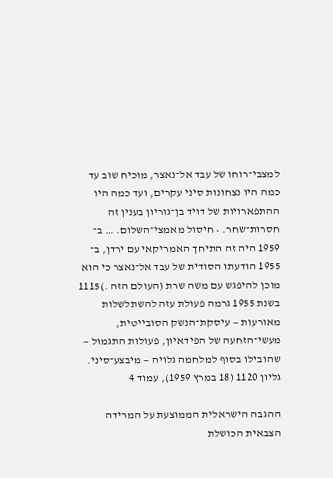למצבי־רוחו של עבד אל־נאצר, מוכיח שוב עד כמה היו נצחונות סיני עקרים, ועד כמה היו ההתפארויות של דויד בן־גוריון בענין זה חסרות־שחר. • חיסול מאמצי״השלום. … ב־ 1959 היה זה התיחך האמריקאי עם ירדן, ב־ 1955 הודעתו הסודית של עבד אל־נאצר כי הוא מוכן להיפגש עם משה שרת (העולם הזה .)1115 בשנת 1955 גרמה פעולת עזה להשתלשלות מאורעות — עיסקת־הנשק הסובייטית, מעשי־הזחעה של הפידאיון, פעולות התגמול — שהובילו בסוף למלחמה גלויה — מיבצע־סיני.
גליון 1120 (18 במרץ 1959), עמוד 4

ההגבה הישראלית הממוצעת על המרידה הצבאית הכושלת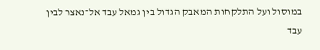במוסול ועל התלקחות המאבק הגדול בין גמאל עבד אל־נאצר לבין עבד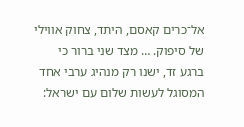אל־כרים קאסם, היתד, צחוק אווילי של סיפוק. … מצד שני ברור כי ברגע זד, ישנו רק מנהיג ערבי אחד המסוגל לעשות שלום עם ישראל: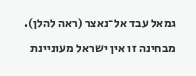גמאל עבד אל־נאצר (ראה להלן). מבחינה זו אין ישראל מעוניינת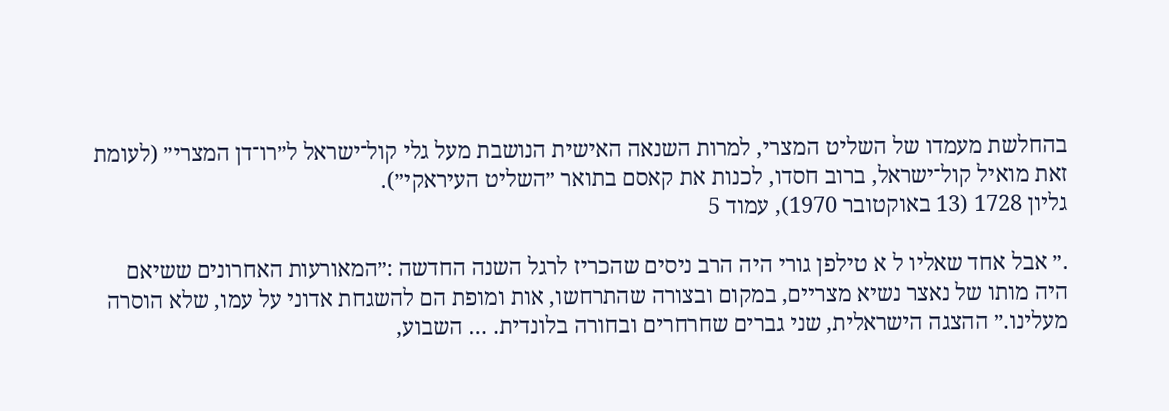בהחלשת מעמדו של השליט המצרי, למרות השנאה האישית הנושבת מעל גלי קול־ישראל ל״רו־דן המצרי״ (לעומת זאת מואיל קול־ישראל, ברוב חסדו, לכנות את קאסם בתואר ״השליט העיראקי״).
גליון 1728 (13 באוקטובר 1970), עמוד 5

.״ אבל אחד שאליו ל א טילפן גורי היה הרב ניסים שהכריז לרגל השנה החדשה :״המאורעות האחרונים ששיאם היה מותו של נאצר נשיא מצריים, במקום ובצורה שהתרחשו, אות ומופת הם להשגחת אדוני על עמו, שלא הוסרה מעלינו.״ ההצגה הישראלית, שני גברים שחרחרים ובחורה בלונדית. … השבוע,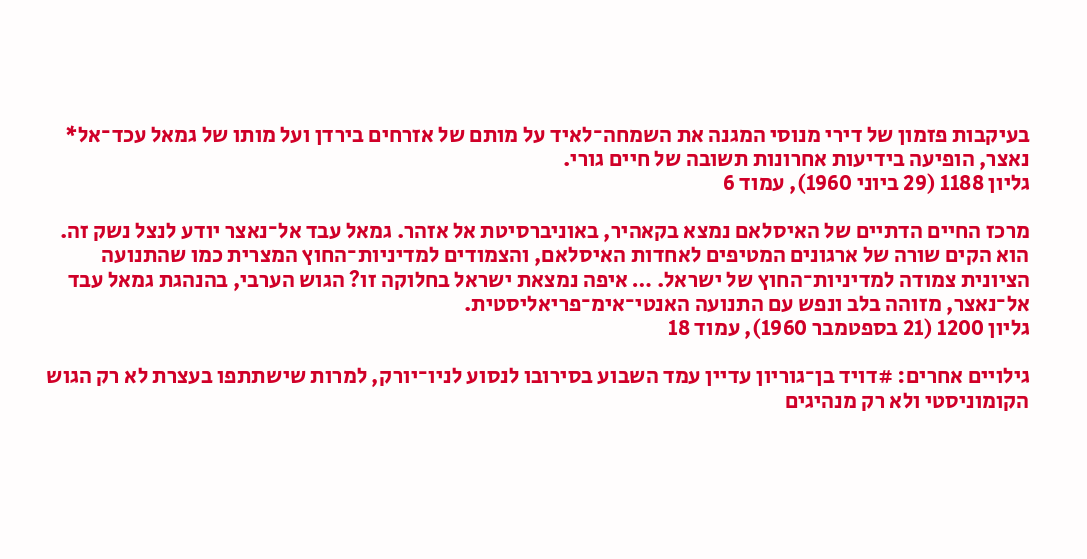בעיקבות פזמון של דירי מנוסי המגנה את השמחה־לאיד על מותם של אזרחים בירדן ועל מותו של גמאל עכד־אל* נאצר, הופיעה בידיעות אחרונות תשובה של חיים גורי.
גליון 1188 (29 ביוני 1960), עמוד 6

מרכז החיים הדתיים של האיסלאם נמצא בקאהיר, באוניברסיטת אל אזהר. גמאל עבד אל־נאצר יודע לנצל נשק זה. הוא הקים שורה של ארגונים המטיפים לאחדות האיסלאם, והצמודים למדיניות־החוץ המצרית כמו שהתנועה הציונית צמודה למדיניות־החוץ של ישראל. … איפה נמצאת ישראל בחלוקה זו? הגוש הערבי, בהנהגת גמאל עבד אל־נאצר, מזוהה בלב ונפש עם התנועה האנטי־אימ־פריאליסטית.
גליון 1200 (21 בספטמבר 1960), עמוד 18

גילויים אחרים: #דויד בן־גוריון עדיין עמד השבוע בסירובו לנסוע לניו־יורק, למרות שישתתפו בעצרת לא רק הגוש הקומוניסטי ולא רק מנהיגים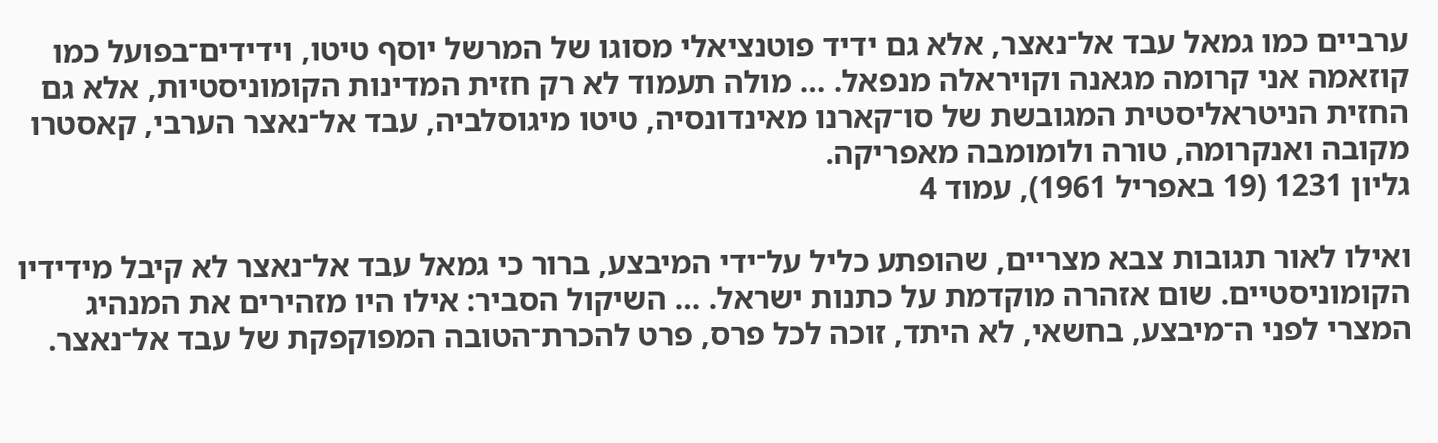ערביים כמו גמאל עבד אל־נאצר, אלא גם ידיד פוטנציאלי מסוגו של המרשל יוסף טיטו, וידידים־בפועל כמו קוזאמה אני קרומה מגאנה וקויראלה מנפאל. … מולה תעמוד לא רק חזית המדינות הקומוניסטיות, אלא גם החזית הניטראליסטית המגובשת של סו־קארנו מאינדונסיה, טיטו מיגוסלביה, עבד אל־נאצר הערבי, קאסטרו מקובה ואנקרומה, טורה ולומומבה מאפריקה.
גליון 1231 (19 באפריל 1961), עמוד 4

ואילו לאור תגובות צבא מצריים, שהופתע כליל על־ידי המיבצע, ברור כי גמאל עבד אל־נאצר לא קיבל מידידיו הקומוניסטיים. שום אזהרה מוקדמת על כתנות ישראל. … השיקול הסביר: אילו היו מזהירים את המנהיג המצרי לפני ה־מיבצע, בחשאי, לא היתד, זוכה לכל פרס, פרט להכרת־הטובה המפוקפקת של עבד אל־נאצר.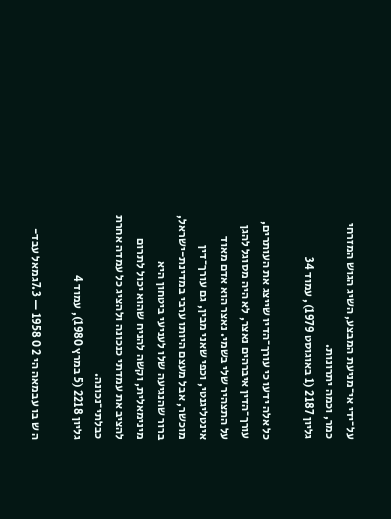על־ידי אי־מניעת המבצע, השיג הגוש המזרחי כמר, וכמה יתרונות.
גליון 2187 (1 באוגוסט 1979), עמוד 34

כל אלה ידעו כי עורך־הדיו שייצג את העותרים, עורך־הדין איברהים נאצר, לא היה מסוגל להגן על התצהיר שלי בשמי. נאצר הוא אדם מאוד אינטליגנטי, וכפי שאני מבין, גם עורך־דין מוכשר, אבל מעצם היותו ערבי במדינת-ישראל, ברור שהנגיעה שלו לעניעי ביטחון היא מינימאלית, וקשה להניח שהוא יכול לתרום להציב את עמדתי כנכונה ולהציג כל עמדה אחרת כבלתי־נכונה.
גליון 2218 (5 במרץ 1980), עמוד 4

ה ש בו עבמאה הי 2 0 1958 — 7.3גמאל עבד-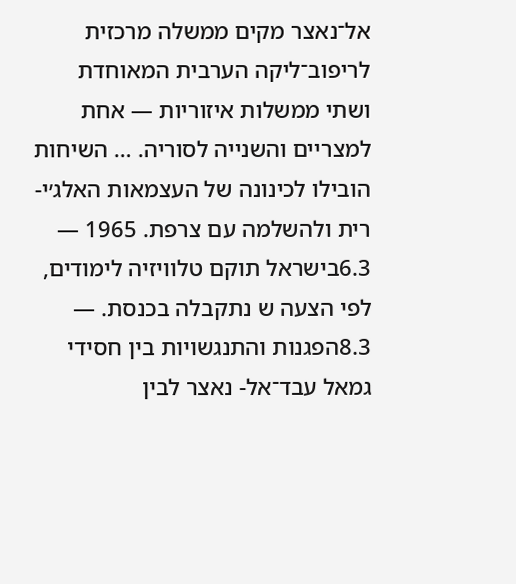אל־נאצר מקים ממשלה מרכזית לריפוב־ליקה הערבית המאוחדת ושתי ממשלות איזוריות — אחת למצריים והשנייה לסוריה. … השיחות הובילו לכינונה של העצמאות האלג׳י- רית ולהשלמה עם צרפת. 1965 — 6.3בישראל תוקם טלוויזיה לימודים, לפי הצעה ש נתקבלה בכנסת. — 8.3הפגנות והתנגשויות בין חסידי גמאל עבד־אל- נאצר לבין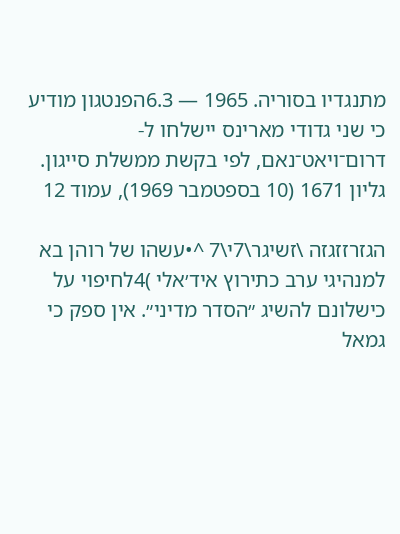מתנגדיו בסוריה. 1965 — 6.3הפנטגון מודיע כי שני גדודי מארינס יישלחו ל- דרום־ויאט־נאם, לפי בקשת ממשלת סייגון.
גליון 1671 (10 בספטמבר 1969), עמוד 12

הגזרזזגזה \זשיגר\7י\7 ^•עשהו של רוהן בא למנהיגי ערב כתירוץ איד׳אלי )4לחיפוי על כישלונם להשיג ״הסדר מדיני״. אין ספק כי גמאל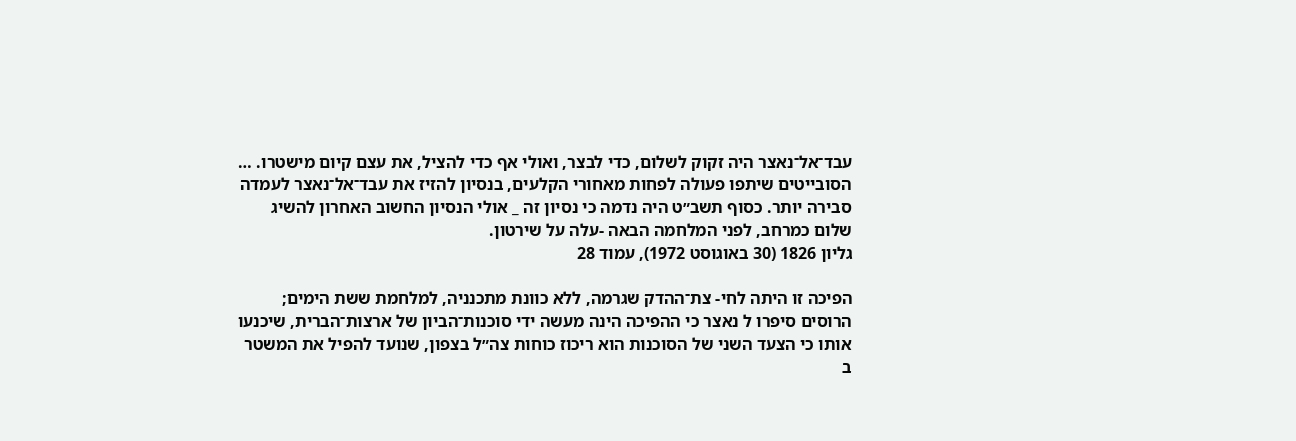עבד־אל־נאצר היה זקוק לשלום, כדי לבצר, ואולי אף כדי להציל, את עצם קיום מישטרו. … הסובייטים שיתפו פעולה לפחות מאחורי הקלעים, בנסיון להזיז את עבד־אל־נאצר לעמדה סבירה יותר. כסוף תשב״ט היה נדמה כי נסיון זה _ אולי הנסיון החשוב האחרון להשיג שלום כמרחב, לפני המלחמה הבאה -עלה על שירטון.
גליון 1826 (30 באוגוסט 1972), עמוד 28

הפיכה זו היתה לחי- צת־ההדק שגרמה, ללא כוונת מתכנניה, למלחמת ששת הימים; הרוסים סיפרו ל נאצר כי ההפיכה הינה מעשה ידי סוכנות־הביון של ארצות־הברית, שיכנעו אותו כי הצעד השני של הסוכנות הוא ריכוז כוחות צה״ל בצפון, שנועד להפיל את המשטר ב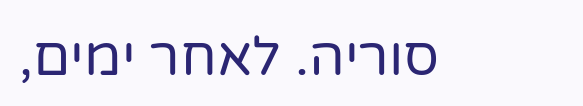סוריה. לאחר ימים,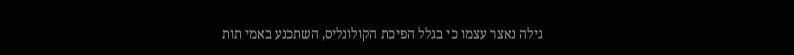גילה נאצר עצמו כי בגלל הפיכת הקולונליס, השתכנע באמי תות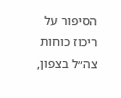הסיפור על ריכוז כוחות צה״ל בצפון,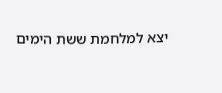יצא למלחמת ששת הימים